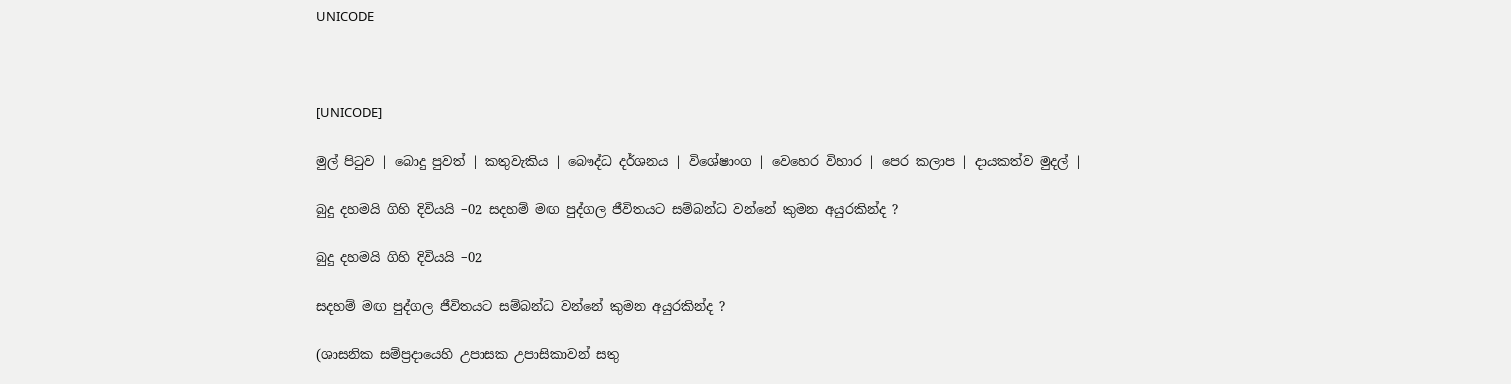UNICODE



[UNICODE]

මුල් පිටුව | බොදු පුවත් | කතුවැකිය | බෞද්ධ දර්ශනය | විශේෂාංග | වෙහෙර විහාර | පෙර කලාප | දායකත්ව මුදල් |

බුදු දහමයි ගිහි දිවියයි –02 සදහම් මඟ පුද්ගල ජීවිතයට සම්බන්ධ වන්නේ කුමන අයුරකින්ද ?

බුදු දහමයි ගිහි දිවියයි –02

සදහම් මඟ පුද්ගල ජීවිතයට සම්බන්ධ වන්නේ කුමන අයුරකින්ද ?

(ශාසනික සම්ප්‍රදායෙහි උපාසක උපාසිකාවන් සතු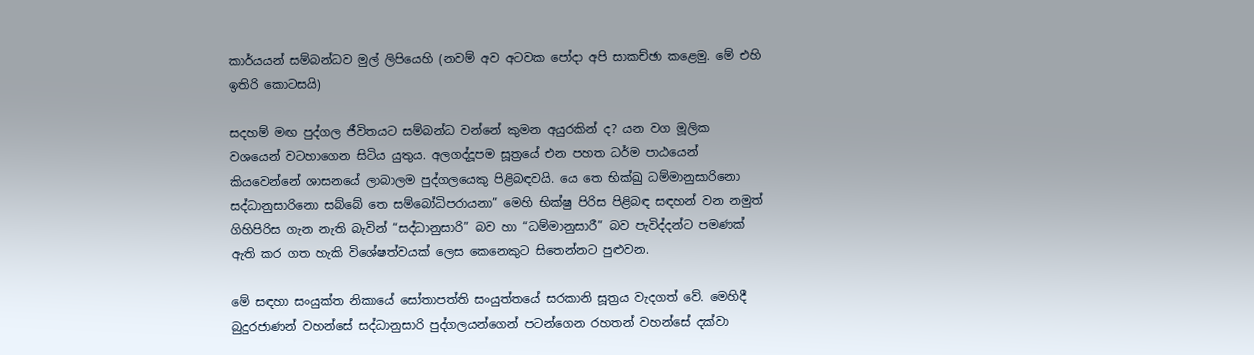කාර්යයන් සම්බන්ධව මුල් ලිපියෙහි (නවම් අව අටවක පෝදා අපි සාකච්ඡා කළෙමු. මේ එහි ඉතිරි කොටසයි)

සදහම් මඟ පුද්ගල ජීවිතයට සම්බන්ධ වන්නේ කුමන අයුරකින් ද? යන වග මූලික වශයෙන් වටහාගෙන සිටිය යුතුය. අලගද්දූපම සූත්‍රයේ එන පහත ධර්ම පාඨයෙන් කියවෙන්නේ ශාසනයේ ලාබාලම පුද්ගලයෙකු පිළිබඳවයි. යෙ තෙ භික්ඛු ධම්මානුසාරිනො සද්ධානුසාරිනො සබ්බේ තෙ සම්බෝධිපරායනා” මෙහි භික්ෂු පිරිස පිළිබඳ සඳහන් වන නමුත් ගිහිපිරිස ගැන නැති බැවින් “සද්ධානුසාරි” බව හා “ධම්මානුසාරී” බව පැවිද්දන්ට පමණක් ඇති කර ගත හැකි විශේෂත්වයක් ලෙස කෙනෙකුට සිතෙන්නට පුළුවන.

මේ සඳහා සංයුක්ත නිකායේ සෝතාපත්ති සංයුත්තයේ සරකානි සූත්‍රය වැදගත් වේ. මෙහිදී බුදුරජාණන් වහන්සේ සද්ධානුසාරි පුද්ගලයන්ගෙන් පටන්ගෙන රහතන් වහන්සේ දක්වා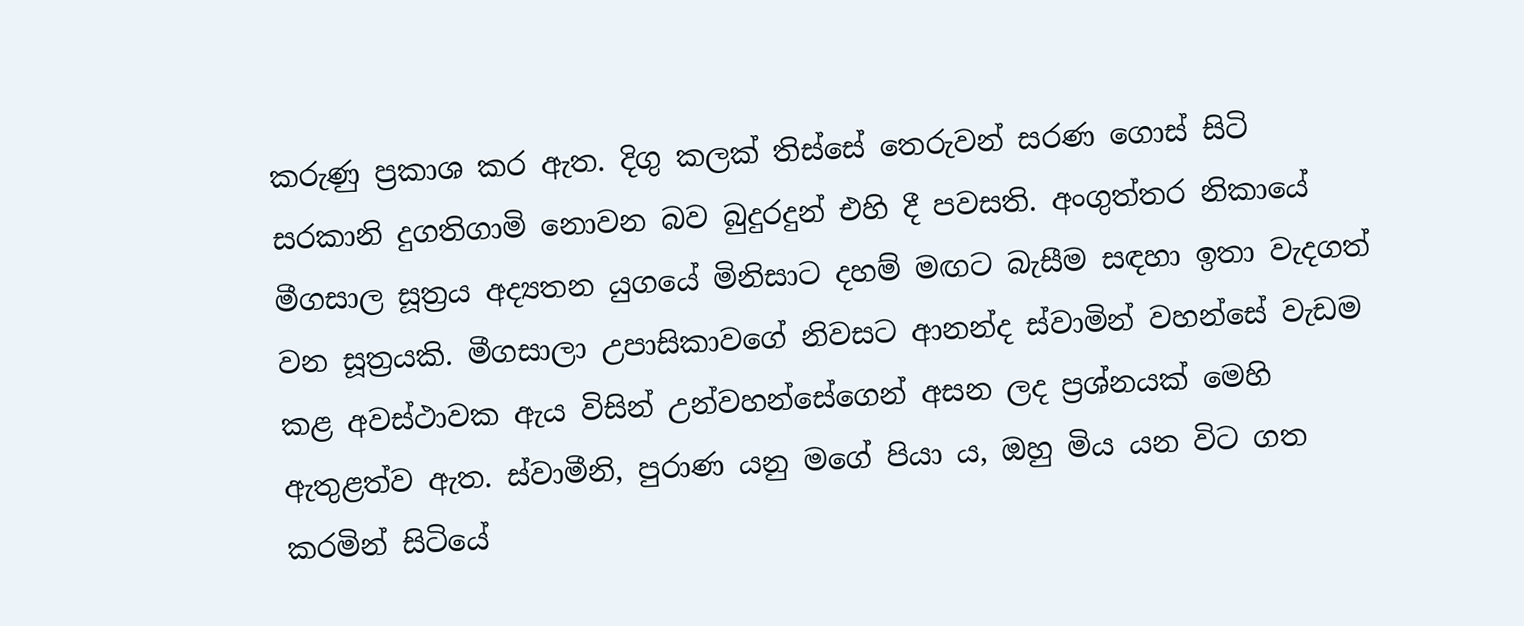කරුණු ප්‍රකාශ කර ඇත. දිගු කලක් තිස්සේ තෙරුවන් සරණ ගොස් සිටි සරකානි දුගතිගාමි නොවන බව බුදුරදුන් එහි දී පවසති. අංගුත්තර නිකායේ මීගසාල සූත්‍රය අද්‍යතන යුගයේ මිනිසාට දහම් මඟට බැසීම සඳහා ඉතා වැදගත් වන සූත්‍රයකි. මීගසාලා උපාසිකාවගේ නිවසට ආනන්ද ස්වාමින් වහන්සේ වැඩම කළ අවස්ථාවක ඇය විසින් උන්වහන්සේගෙන් අසන ලද ප්‍රශ්නයක් මෙහි ඇතුළත්ව ඇත. ස්වාමීනි, පුරාණ යනු මගේ පියා ය, ඔහු මිය යන විට ගත කරමින් සිටියේ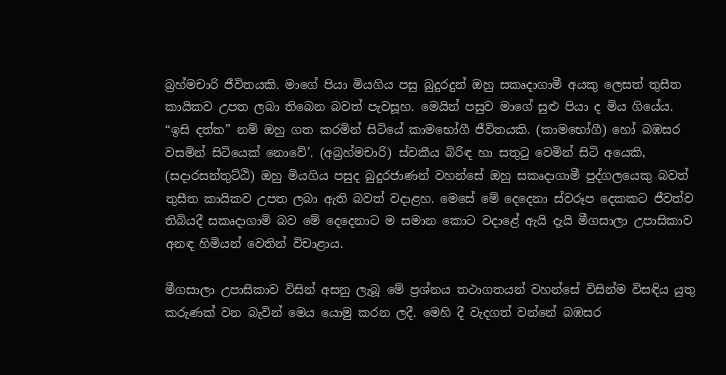බ්‍රහ්මචාරි ජීවිතයකි. මාගේ පියා මියගිය පසු බුදුරදුන් ඔහු සකෘදාගාමී අයකු ලෙසත් තුසීත කායිකව උපත ලබා තිබෙන බවත් පැවසූහ. මෙයින් පසුව මාගේ සුළු පියා ද මිය ගියේය. “ඉසි දත්ත” නම් ඔහු ගත කරමින් සිටියේ කාමභෝගී ජීවිතයකි. (කාමභෝගී) හෝ බඹසර වසමින් සිටියෙක් නොවේ’. (අබ්‍රහ්මචාරි) ස්වකීය බිරිඳ හා සතුටු වෙමින් සිටි අයෙකි, (සදාරසන්තුට්ඨි) ඔහු මියගිය පසුද බුදුරජාණන් වහන්සේ ඔහු සකෘදාගාමී පුද්ගලයෙකු බවත් තුසීත කායිකව උපත ලබා ඇති බවත් වදාළහ. මෙසේ මේ දෙදෙනා ස්වරූප දෙකකට ජීවත්ව තිබියදී සකෘදාගාමි බව මේ දෙදෙනාට ම සමාන කොට වදාළේ ඇයි දැයි මීගසාලා උපාසිකාව අනඳ හිමියන් වෙතින් විචාළාය.

මීගසාලා උපාසිකාව විසින් අසනු ලැබූ මේ ප්‍රශ්නය තථාගතයන් වහන්සේ විසින්ම විසඳිය යුතු කරුණක් වන බැවින් මෙය යොමු කරන ලදී. මෙහි දී වැදගත් වන්නේ බඹසර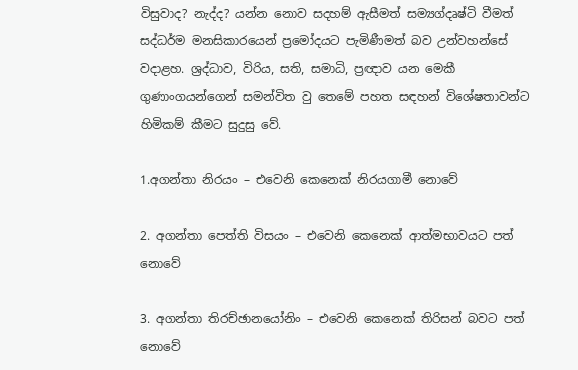විසුවාද? නැද්ද? යන්න නොව සදහම් ඇසීමත් සම්‍යග්දෘෂ්ටි වීමත් සද්ධර්ම මනසිකාරයෙන් ප්‍රමෝදයට පැමිණීමත් බව උන්වහන්සේ වදාළහ. ශ්‍රද්ධාව, විරිය, සති, සමාධි, ප්‍රඥාව යන මෙකී ගුණාංගයන්ගෙන් සමන්විත වු තෙමේ පහත සඳහන් විශේෂතාවන්ට හිමිකම් කීමට සුදුසු වේ.

1.අගන්තා නිරයං – එවෙනි කෙනෙක් නිරයගාමී නොවේ

2. අගන්තා පෙත්ති විසයං – එවෙනි කෙනෙක් ආත්මභාවයට පත් නොවේ

3. අගන්තා තිරච්ඡානයෝනිං – එවෙනි කෙනෙක් තිරිසන් බවට පත් නොවේ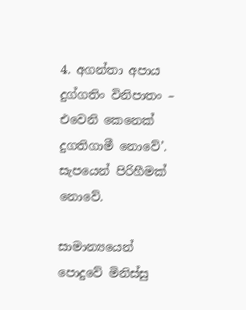4. අගන්තා අපාය දුග්ගතිං විනිපාතං – එවෙනි කෙනෙක් දුගතිගාමී නොවේ’. සැපයෙන් පිරිහීමක් නොවේ.

සාමාන්‍යයෙන් පොදුවේ මිනිස්සු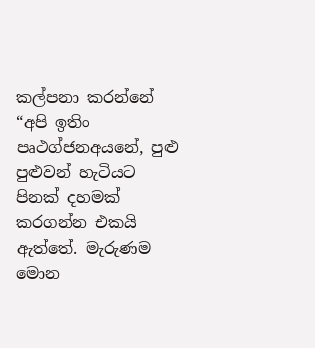කල්පනා කරන්නේ “අපි ඉතිං පෘථග්ජනඅයනේ, පුළු පුළුවන් හැටියට පිනක් දහමක් කරගන්න එකයි ඇත්තේ. මැරුණම මොන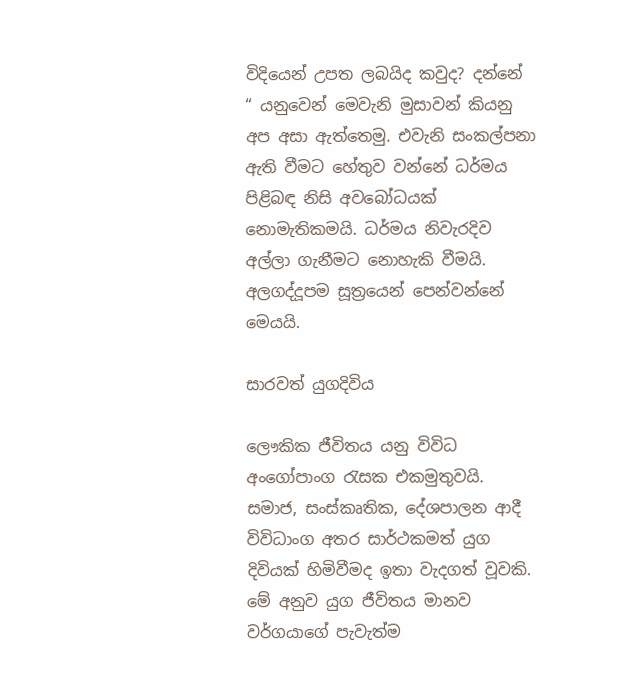විදියෙන් උපත ලබයිද කවුද? දන්නේ “ යනුවෙන් මෙවැනි මුසාවන් කියනු අප අසා ඇත්තෙමු. එවැනි සංකල්පනා ඇති වීමට හේතුව වන්නේ ධර්මය පිළිබඳ නිසි අවබෝධයක් නොමැතිකමයි. ධර්මය නිවැරදිව අල්ලා ගැනීමට නොහැකි වීමයි. අලගද්දූපම සූත්‍රයෙන් පෙන්වන්නේ මෙයයි.

සාරවත් යුගදිවිය

ලෞකික ජීවිතය යනු විවිධ අංගෝපාංග රැසක එකමුතුවයි. සමාජ, සංස්කෘතික, දේශපාලන ආදී විවිධාංග අතර සාර්ථකමත් යුග දිවියක් හිමිවීමද ඉතා වැදගත් වූවකි. මේ අනුව යුග ජීවිතය මානව වර්ගයාගේ පැවැත්ම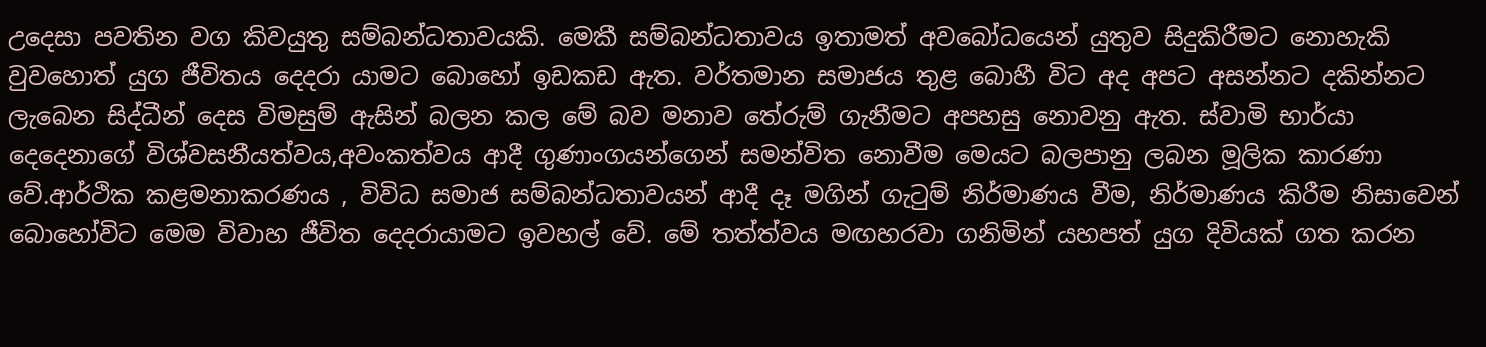උදෙසා පවතින වග කිවයුතු සම්බන්ධතාවයකි. මෙකී සම්බන්ධතාවය ඉතාමත් අවබෝධයෙන් යුතුව සිදුකිරීමට නොහැකි වුවහොත් යුග ජීවිතය දෙදරා යාමට බොහෝ ඉඩකඩ ඇත. වර්තමාන සමාජය තුළ බොහී විට අද අපට අසන්නට දකින්නට ලැබෙන සිද්ධීන් දෙස විමසුම් ඇසින් බලන කල මේ බව මනාව තේරුම් ගැනීමට අපහසු නොවනු ඇත. ස්වාමි භාර්යා දෙදෙනාගේ විශ්වසනීයත්වය,අවංකත්වය ආදී ගුණාංගයන්ගෙන් සමන්විත නොවීම මෙයට බලපානු ලබන මූලික කාරණා වේ.ආර්ථික කළමනාකරණය , විවිධ සමාජ සම්බන්ධතාවයන් ආදී දෑ මගින් ගැටුම් නිර්මාණය වීම, නිර්මාණය කිරීම නිසාවෙන් බොහෝවිට මෙම විවාහ ජීවිත දෙදරායාමට ඉවහල් වේ. මේ තත්ත්වය මඟහරවා ගනිමින් යහපත් යුග දිවියක් ගත කරන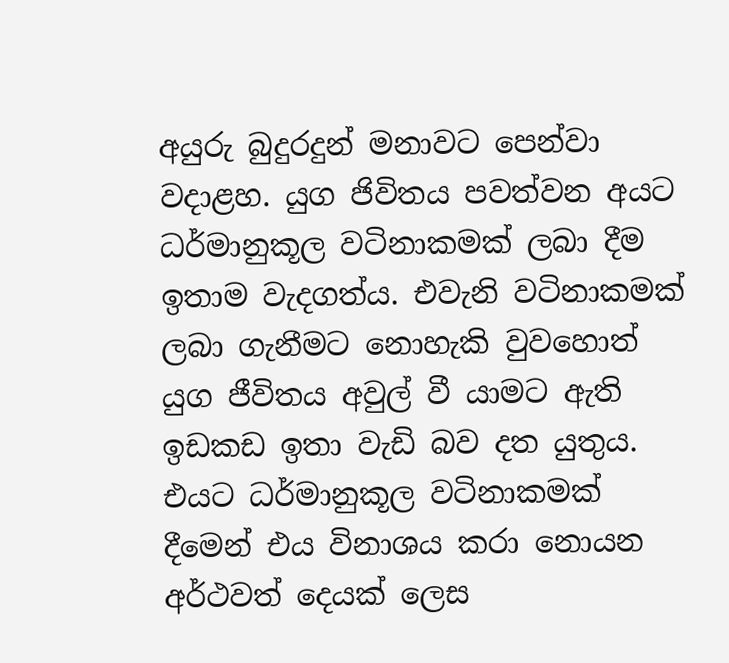අයුරු බුදුරදුන් මනාවට පෙන්වා වදාළහ. යුග ජිවිතය පවත්වන අයට ධර්මානුකූල වටිනාකමක් ලබා දීම ඉතාම වැදගත්ය. එවැනි වටිනාකමක් ලබා ගැනීමට නොහැකි වුවහොත් යුග ජීවිතය අවුල් වී යාමට ඇති ඉඩකඩ ඉතා වැඩි බව දත යුතුය. එයට ධර්මානුකූල වටිනාකමක් දීමෙන් එය විනාශය කරා නොයන අර්ථවත් දෙයක් ලෙස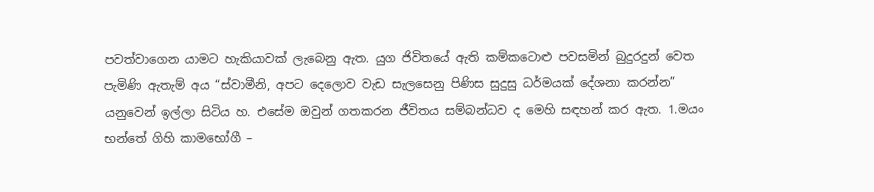පවත්වාගෙන යාමට හැකියාවක් ලැබෙනු ඇත. යුග ජිවිතයේ ඇති කම්කටොළු පවසමින් බුදුරදුන් වෙත පැමිණි ඇතැම් අය “ස්වාමීනි, අපට දෙලොව වැඩ සැලසෙනු පිණිස සුදුසු ධර්මයක් දේශනා කරන්න” යනුවෙන් ඉල්ලා සිටිය හ. එසේම ඔවුන් ගතකරන ජීවිතය සම්බන්ධව ද මෙහි සඳහන් කර ඇත. 1.මයං භන්තේ ගිහි කාමභෝගී –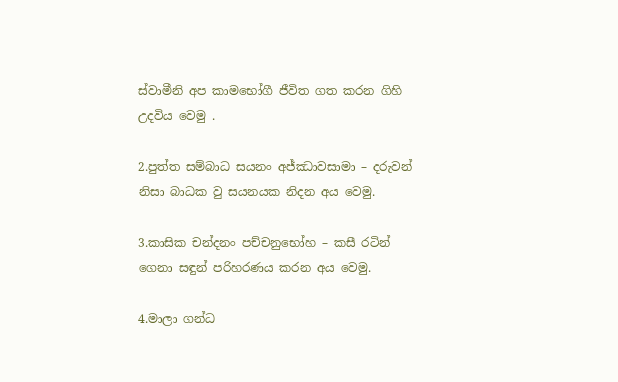ස්වාමීනි අප කාමභෝගී ජීවිත ගත කරන ගිහි උදවිය වෙමු .

2.පුත්ත සම්බාධ සයනං අජ්ඣාවසාමා – දරුවන් නිසා බාධක වු සයනයක නිදන අය වෙමු.

3.කාසික චන්දනං පච්චනුභෝහ – කසී රටින් ගෙනා සඳුන් පරිහරණය කරන අය වෙමු.

4.මාලා ගන්ධ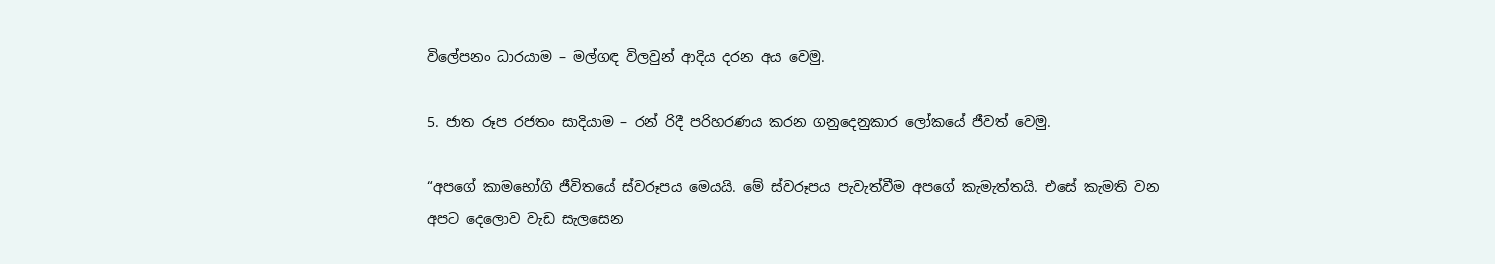විලේපනං ධාරයාම – මල්ගඳ විලවුන් ආදිය දරන අය වෙමු.

5. ජාත රූප රජතං සාදියාම – රන් රිදී පරිහරණය කරන ගනුදෙනුකාර ලෝකයේ ජීවත් වෙමු.

“අපගේ කාමභෝගි ජීවිතයේ ස්වරූපය මෙයයි. මේ ස්වරූපය පැවැත්වීම අපගේ කැමැත්තයි. එසේ කැමති වන අපට දෙලොව වැඩ සැලසෙන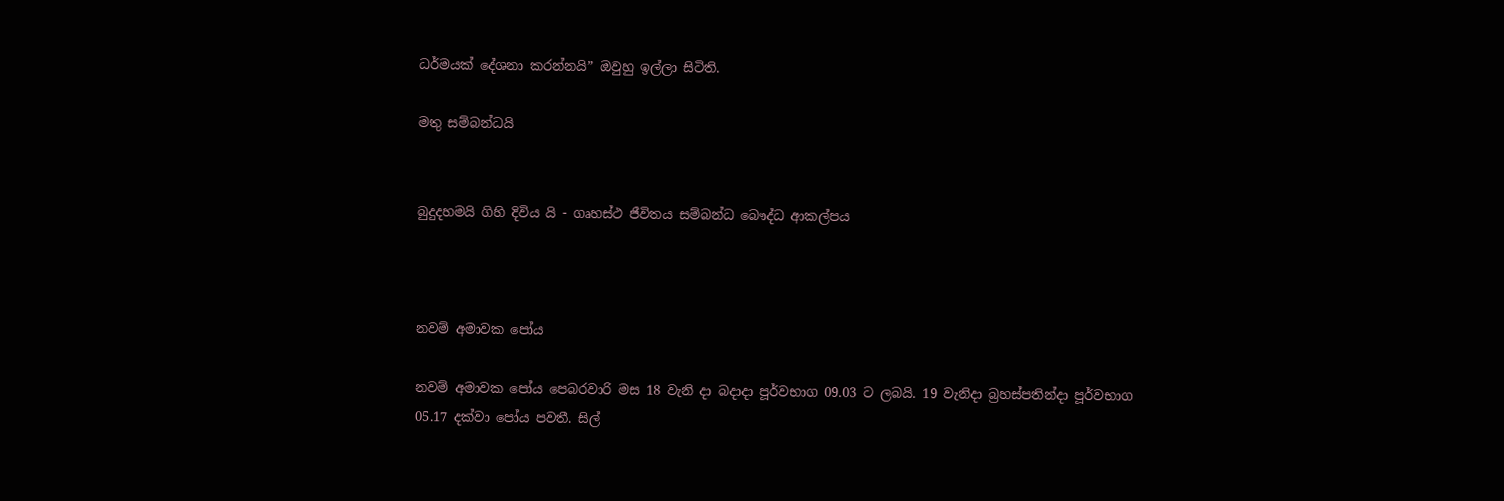ධර්මයක් දේශනා කරන්නයි” ඔවුහු ඉල්ලා සිටිති.

මතු සම්බන්ධයි


බුදුදහමයි ගිහි දිවිය යි - ගෘහස්ථ ජීවිතය සම්බන්ධ බෞද්ධ ආකල්පය



නවම් අමාවක පෝය

නවම් අමාවක පෝය පෙබරවාරි මස 18 වැනි දා බදාදා පූර්වභාග 09.03 ට ලබයි. 19 වැනිදා බ්‍රහස්පතින්දා පූර්වභාග 05.17 දක්වා පෝය පවතී. සිල්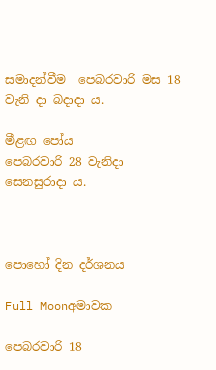සමාදන්වීම  පෙබරවාරි මස 18 වැනි දා බදාදා ය.

මීළඟ පෝය
පෙබරවාරි 28 වැනිදා සෙනසුරාදා ය.



පොහෝ දින දර්ශනය

Full Moonඅමාවක

පෙබරවාරි 18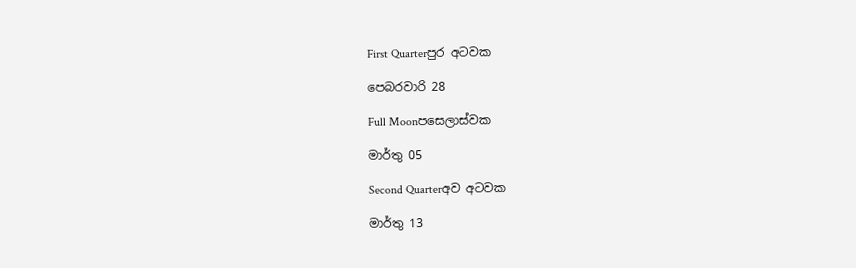First Quarterපුර අටවක

පෙබරවාරි 28

Full Moonපසෙලාස්වක

මාර්තු 05

Second Quarterඅව අටවක

මාර්තු 13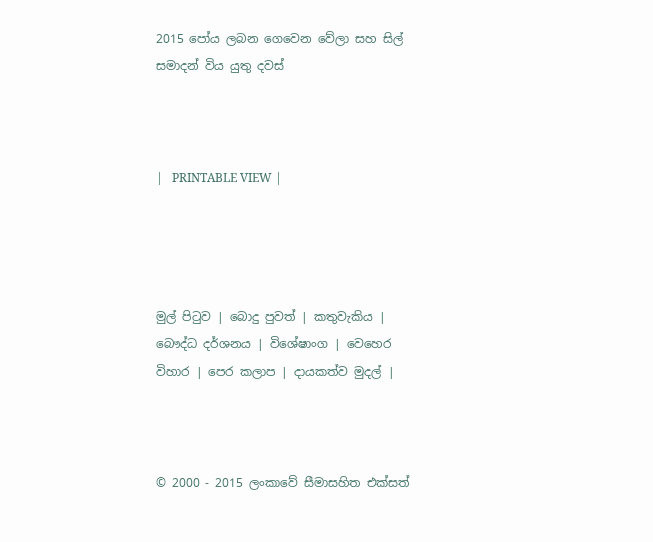2015 පෝය ලබන ගෙවෙන වේලා සහ සිල් සමාදන් විය යුතු දවස්



|   PRINTABLE VIEW |




මුල් පිටුව | බොදු පුවත් | කතුවැකිය | බෞද්ධ දර්ශනය | විශේෂාංග | වෙහෙර විහාර | පෙර කලාප | දායකත්ව මුදල් |



© 2000 - 2015 ලංකාවේ සීමාසහිත එක්සත්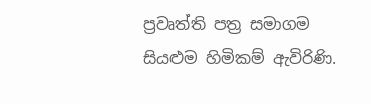ප්‍රවෘත්ති පත්‍ර සමාගම
සියළුම හිමිකම් ඇවිරිණි.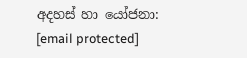අදහස් හා යෝජනා: [email protected]